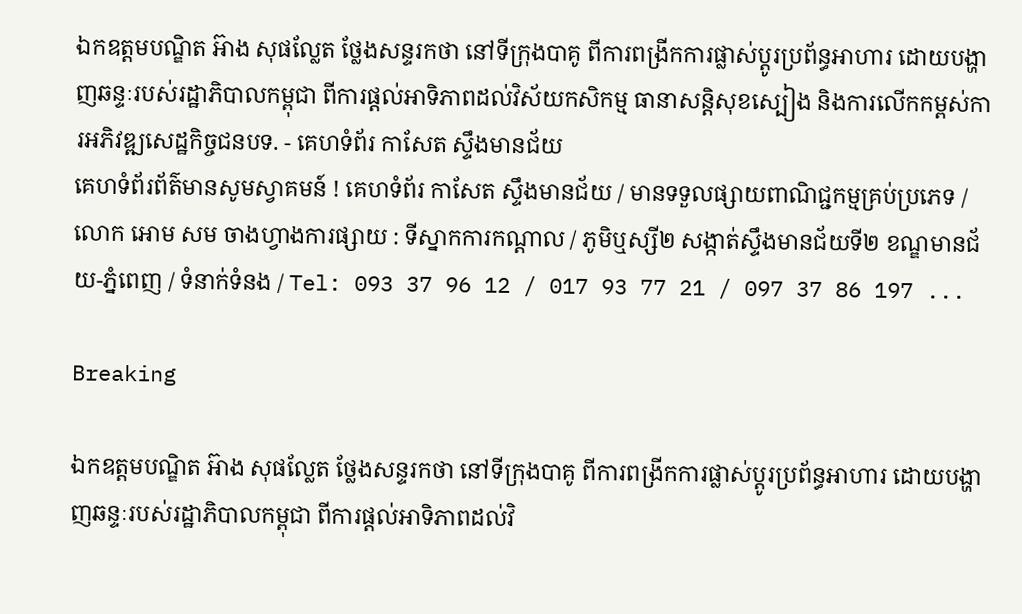ឯកឧត្តមបណ្ឌិត អ៊ាង សុផល្លែត ថ្លែងសន្ទរកថា នៅទីក្រុងបាគូ ពីការពង្រីកការផ្លាស់ប្តូរប្រព័ន្ធអាហារ ដោយបង្ហាញឆន្ទៈរបស់រដ្ឋាភិបាលកម្ពុជា ពីការផ្តល់អាទិភាពដល់វិស័យកសិកម្ម ធានាសន្តិសុខស្បៀង និងការលើកកម្ពស់ការអភិវឌ្ឍសេដ្ឋកិច្ចជនបទ. - គេហទំព័រ កាសែត ស្ទឹងមានជ័យ
គេហទំព័រព័ត៌មានសូមស្វាគមន៍ ! គេហទំព័រ កាសែត ស្ទឹងមានជ័យ / មានទទួលផ្សាយពាណិជ្ជកម្មគ្រប់ប្រភេទ / លោក អោម សម ចាងហ្វាងការផ្សាយ : ទីស្នាកការកណ្តាល / ភូមិឬស្សី២ សង្កាត់ស្ទឹងមានជ័យទី២ ខណ្ឌមានជ័យ-ភ្នំពេញ / ទំនាក់ទំនង / Tel: 093 37 96 12 / 017 93 77 21 / 097 37 86 197 ...

Breaking

ឯកឧត្តមបណ្ឌិត អ៊ាង សុផល្លែត ថ្លែងសន្ទរកថា នៅទីក្រុងបាគូ ពីការពង្រីកការផ្លាស់ប្តូរប្រព័ន្ធអាហារ ដោយបង្ហាញឆន្ទៈរបស់រដ្ឋាភិបាលកម្ពុជា ពីការផ្តល់អាទិភាពដល់វិ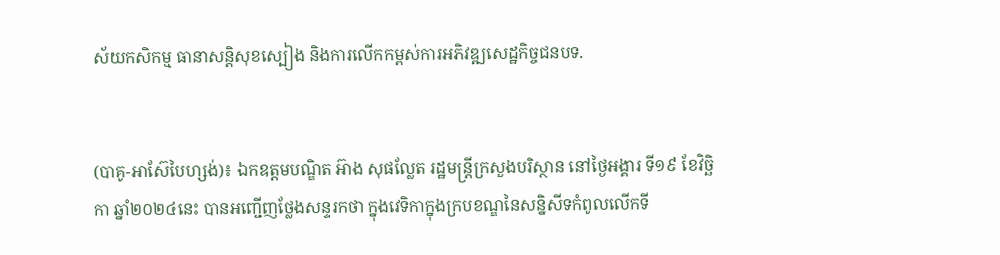ស័យកសិកម្ម ធានាសន្តិសុខស្បៀង និងការលើកកម្ពស់ការអភិវឌ្ឍសេដ្ឋកិច្ចជនបទ.


(បាគូ-អាស៊ែបៃហ្សង់)៖ ឯកឧត្តមបណ្ឌិត អ៊ាង សុផល្លែត រដ្ឋមន្ត្រីក្រសួងបរិស្ថាន នៅថ្ងៃអង្គារ ទី១៩ ខែវិច្ឆិកា ឆ្នាំ២០២៤នេះ បានអញ្ជើញថ្លែងសន្ទរកថា ក្នុងវេទិកាក្នុងក្របខណ្ឌនៃសន្និសីទកំពូលលើកទី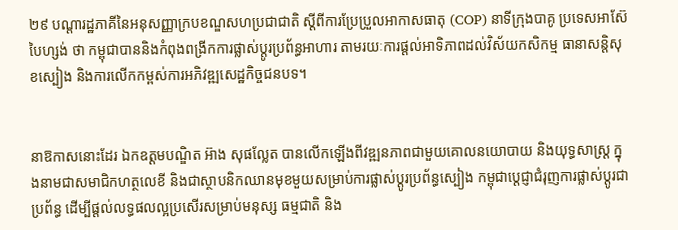២៩ បណ្តារដ្ឋភាគីនៃអនុសញ្ញាក្របខណ្ឌសហប្រជាជាតិ ស្តីពីការប្រែប្រួលអាកាសធាតុ (COP) នាទីក្រុងបាគូ ប្រទេសអាស៊ែបៃហ្សង់ ថា កម្ពុជាបាននិងកំពុងពង្រីកការផ្លាស់ប្តូរប្រព័ន្ធអាហារ តាមរយៈការផ្តល់អាទិភាពដល់វិស័យកសិកម្ម ធានាសន្តិសុខស្បៀង និងការលើកកម្ពស់ការអភិវឌ្ឍសេដ្ឋកិច្ចជនបទ។


នាឱកាសនោះដែរ ឯកឧត្តមបណ្ឌិត អ៊ាង សុផល្លែត បានលើកឡើងពីវឌ្ឍនភាពជាមួយគោលនយោបាយ និងយុទ្ធសាស្ត្រ ក្នុងនាមជាសមាជិកហត្ថលេខី និងជាស្ថាបនិកឈានមុខមួយសម្រាប់ការផ្លាស់ប្តូរប្រព័ន្ធស្បៀង កម្ពុជាប្តេជ្ញាជំរុញការផ្លាស់ប្តូរជាប្រព័ន្ធ ដើម្បីផ្តល់លទ្ធផលល្អប្រសើរសម្រាប់មនុស្ស ធម្មជាតិ និង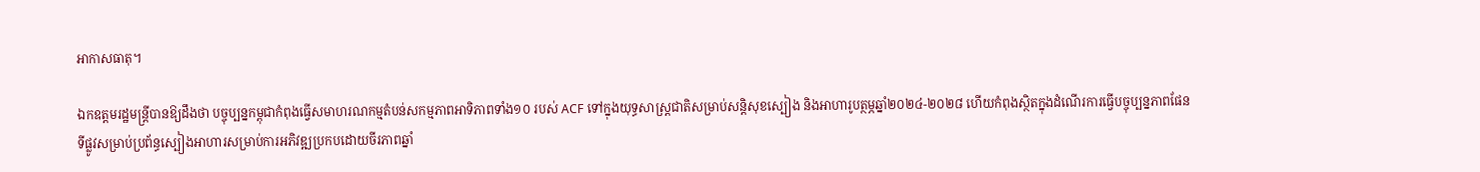អាកាសធាតុ។

ឯកឧត្តមរដ្ឋមន្ត្រីបានឱ្យដឹងថា បច្ចុប្បន្នកម្ពុជាកំពុងធ្វើសមាហរណកម្មតំបន់សកម្មភាពអាទិភាពទាំង១០ របស់ ACF ទៅក្នុងយុទ្ធសាស្ត្រជាតិសម្រាប់សន្តិសុខស្បៀង និងអាហារូបត្ថម្ភឆ្នាំ២០២៤-២០២៨ ហើយកំពុងស្ថិតក្នុងដំណើរការធ្វើបច្ចុប្បន្នភាពផែនទីផ្លូវសម្រាប់ប្រព័ន្ធស្បៀងអាហារសម្រាប់ការអភិវឌ្ឍប្រកបដោយចីរភាពឆ្នាំ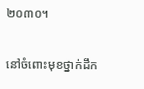២០៣០។

នៅចំពោះមុខថ្នាក់ដឹក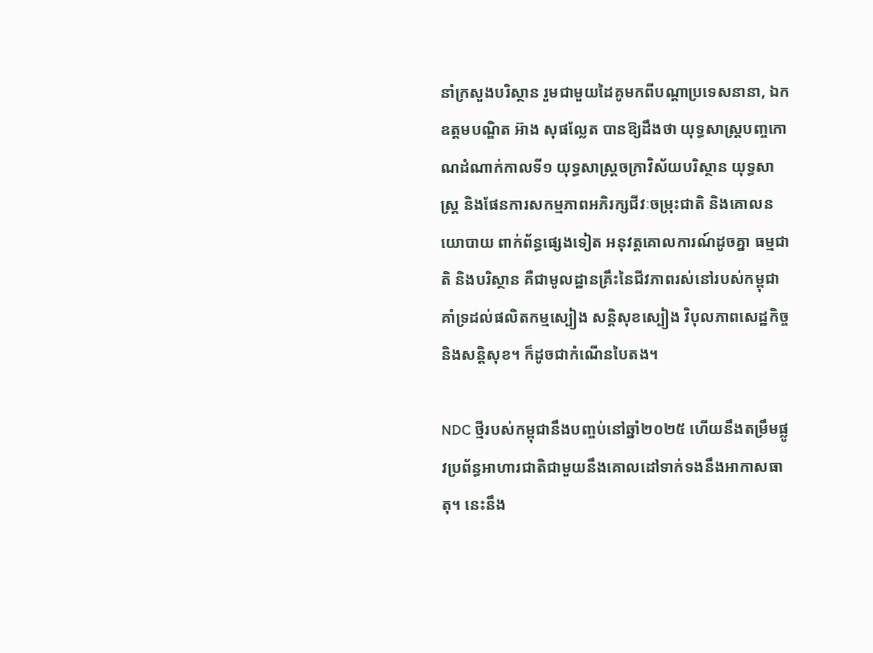នាំក្រសួងបរិស្ថាន រួមជាមួយដៃគូមកពីបណ្តាប្រទេសនានា, ឯកឧត្តមបណ្ឌិត អ៊ាង សុផល្លែត បានឱ្យដឹងថា យុទ្ធសាស្ត្របញ្ចកោណដំណាក់កាលទី១ យុទ្ធសាស្ត្រចក្រាវិស័យបរិស្ថាន យុទ្ធសាស្ត្រ និងផែនការសកម្មភាពអភិរក្សជីវៈចម្រុះជាតិ និងគោលនយោបាយ ពាក់ព័ន្ធផ្សេងទៀត អនុវត្តគោលការណ៍ដូចគ្នា ធម្មជាតិ និងបរិស្ថាន គឺជាមូលដ្ឋានគ្រឹះនៃជីវភាពរស់នៅរបស់កម្ពុជា គាំទ្រដល់ផលិតកម្មស្បៀង សន្តិសុខស្បៀង វិបុលភាពសេដ្ឋកិច្ច និងសន្តិសុខ។ ក៏ដូចជាកំណើនបៃតង។

NDC ថ្មីរបស់កម្ពុជានឹងបញ្ចប់នៅឆ្នាំ២០២៥ ហើយនឹងតម្រឹមផ្លូវប្រព័ន្ធអាហារជាតិជាមួយនឹងគោលដៅទាក់ទងនឹងអាកាសធាតុ។ នេះនឹង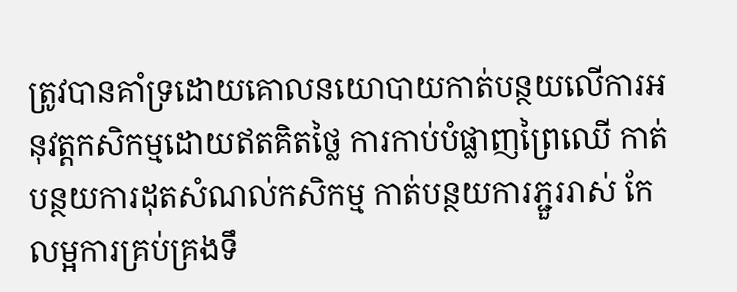ត្រូវបានគាំទ្រដោយគោលនយោបាយកាត់បន្ថយលើការអនុវត្តកសិកម្មដោយឥតគិតថ្លៃ ការកាប់បំផ្លាញព្រៃឈើ កាត់បន្ថយការដុតសំណល់កសិកម្ម កាត់បន្ថយការភ្ជួររាស់ កែលម្អការគ្រប់គ្រងទឹ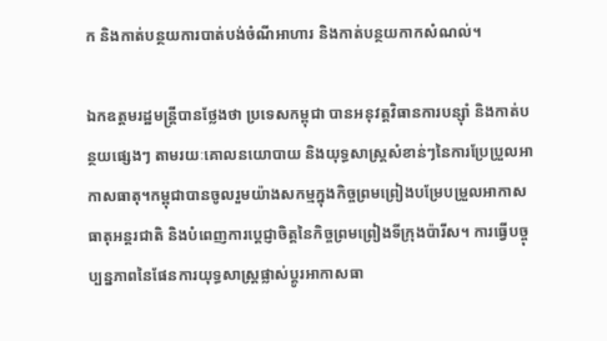ក និងកាត់បន្ថយការបាត់បង់ចំណីអាហារ និងកាត់បន្ថយកាកសំណល់។

ឯកឧត្តមរដ្ឋមន្ត្រីបានថ្លែងថា ប្រទេសកម្ពុជា បានអនុវត្តវិធានការបន្ស៊ាំ និងកាត់បន្ថយផ្សេងៗ តាមរយៈគោលនយោបាយ និងយុទ្ធសាស្ត្រសំខាន់ៗនៃការប្រែប្រួលអាកាសធាតុ។កម្ពុជាបានចូលរួមយ៉ាងសកម្មក្នុងកិច្ចព្រមព្រៀងបម្រែបម្រួលអាកាសធាតុអន្តរជាតិ និងបំពេញការប្តេជ្ញាចិត្តនៃកិច្ចព្រមព្រៀងទីក្រុងប៉ារីស។ ការធ្វើបច្ចុប្បន្នភាពនៃផែនការយុទ្ធសាស្រ្តផ្លាស់ប្តូរអាកាសធា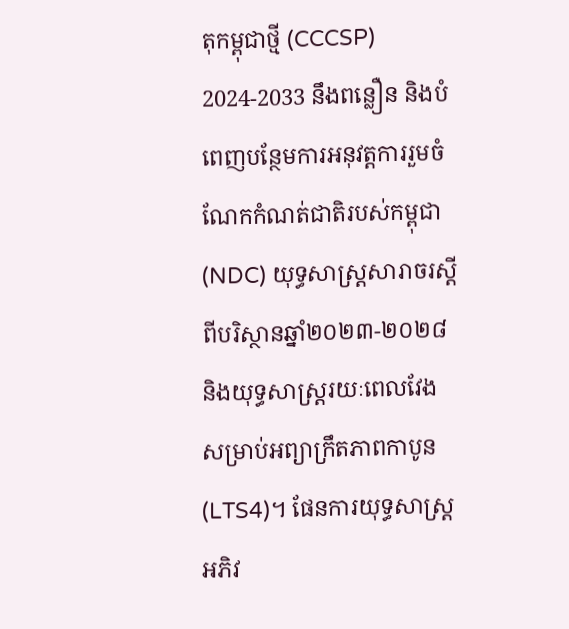តុកម្ពុជាថ្មី (CCCSP) 2024-2033 នឹងពន្លឿន និងបំពេញបន្ថែមការអនុវត្តការរួមចំណែកកំណត់ជាតិរបស់កម្ពុជា (NDC) យុទ្ធសាស្ត្រសារាចរស្តីពីបរិស្ថានឆ្នាំ២០២៣-២០២៨ និងយុទ្ធសាស្រ្តរយៈពេលវែងសម្រាប់អព្យាក្រឹតភាពកាបូន (LTS4)។ ផែនការយុទ្ធសាស្ត្រអភិវ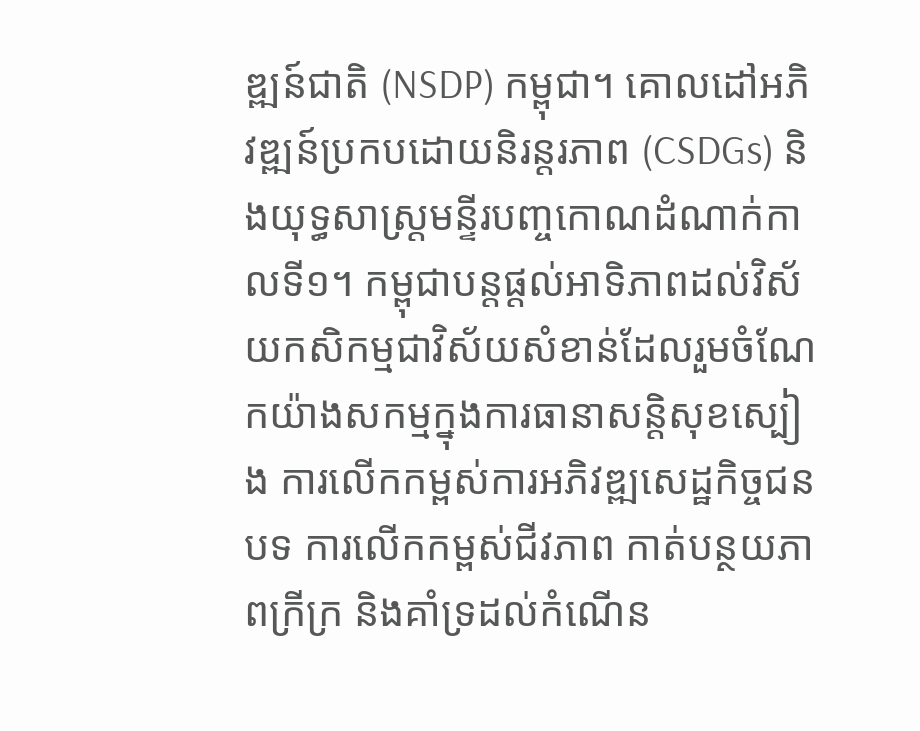ឌ្ឍន៍ជាតិ (NSDP) កម្ពុជា។ គោលដៅអភិវឌ្ឍន៍ប្រកបដោយនិរន្តរភាព (CSDGs) និងយុទ្ធសាស្ត្រមន្ទីរបញ្ចកោណដំណាក់កាលទី១។ កម្ពុជាបន្តផ្តល់អាទិភាពដល់វិស័យកសិកម្មជាវិស័យសំខាន់ដែលរួមចំណែកយ៉ាងសកម្មក្នុងការធានាសន្តិសុខស្បៀង ការលើកកម្ពស់ការអភិវឌ្ឍសេដ្ឋកិច្ចជនបទ ការលើកកម្ពស់ជីវភាព កាត់បន្ថយភាពក្រីក្រ និងគាំទ្រដល់កំណើន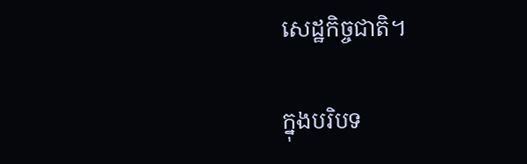សេដ្ឋកិច្ចជាតិ។

ក្នុងបរិបទ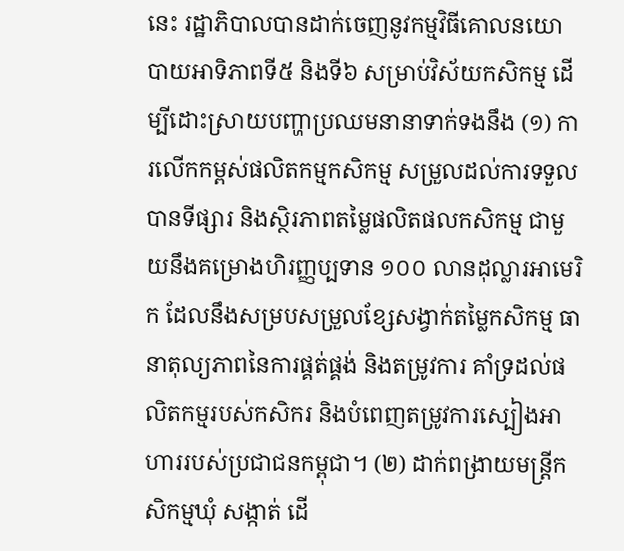នេះ រដ្ឋាភិបាលបានដាក់ចេញនូវកម្មវិធីគោលនយោបាយអាទិភាពទី៥ និងទី៦ សម្រាប់វិស័យកសិកម្ម ដើម្បីដោះស្រាយបញ្ហាប្រឈមនានាទាក់ទងនឹង (១) ការលើកកម្ពស់ផលិតកម្មកសិកម្ម សម្រួលដល់ការទទួលបានទីផ្សារ និងស្ថិរភាពតម្លៃផលិតផលកសិកម្ម ជាមួយនឹងគម្រោងហិរញ្ញប្បទាន ១០០ លានដុល្លារអាមេរិក ដែលនឹងសម្របសម្រួលខ្សែសង្វាក់តម្លៃកសិកម្ម ធានាតុល្យភាពនៃការផ្គត់ផ្គង់ និងតម្រូវការ គាំទ្រដល់ផលិតកម្មរបស់កសិករ និងបំពេញតម្រូវការស្បៀងអាហាររបស់ប្រជាជនកម្ពុជា។ (២) ដាក់ពង្រាយមន្ត្រីកសិកម្មឃុំ សង្កាត់ ដើ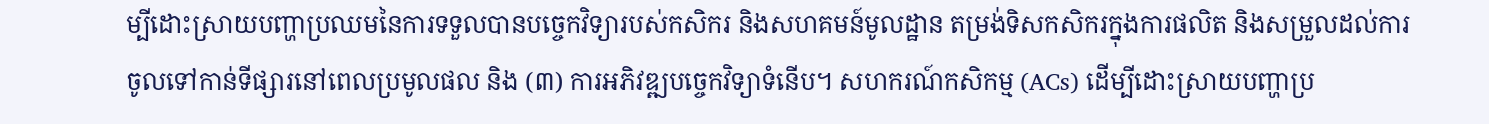ម្បីដោះស្រាយបញ្ហាប្រឈមនៃការទទួលបានបច្ចេកវិទ្យារបស់កសិករ និងសហគមន៍មូលដ្ឋាន តម្រង់ទិសកសិករក្នុងការផលិត និងសម្រួលដល់ការចូលទៅកាន់ទីផ្សារនៅពេលប្រមូលផល និង (៣) ការអភិវឌ្ឍបច្ចេកវិទ្យាទំនើប។ សហករណ៍កសិកម្ម (ACs) ដើម្បីដោះស្រាយបញ្ហាប្រ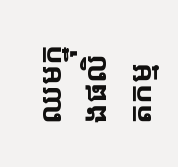ឈមក្នុងផលិតកម្ម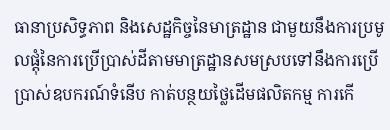ធានាប្រសិទ្ធភាព និងសេដ្ឋកិច្ចនៃមាត្រដ្ឋាន ជាមួយនឹងការប្រមូលផ្តុំនៃការប្រើប្រាស់ដីតាមមាត្រដ្ឋានសមស្របទៅនឹងការប្រើប្រាស់ឧបករណ៍ទំនើប កាត់បន្ថយថ្លៃដើមផលិតកម្ម ការកើ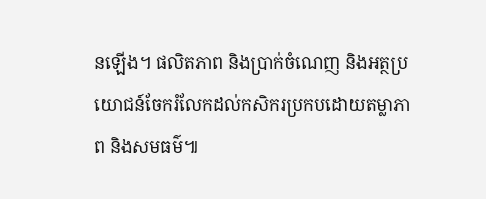នឡើង។ ផលិតភាព និងប្រាក់ចំណេញ និងអត្ថប្រយោជន៍ចែករំលែកដល់កសិករប្រកបដោយតម្លាភាព និងសមធម៌៕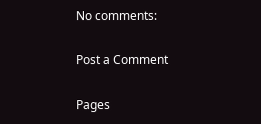No comments:

Post a Comment

Pages